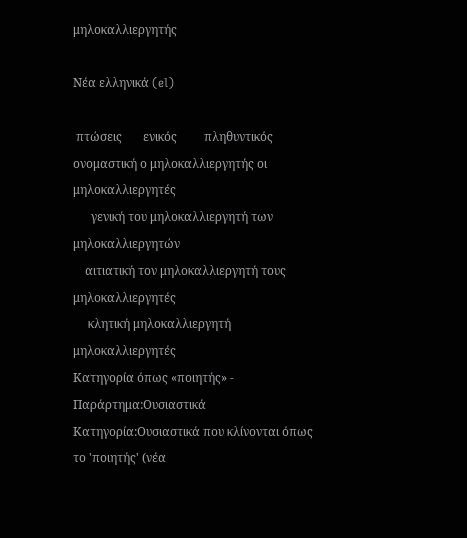μηλοκαλλιεργητής

Νέα ελληνικά (el)

 πτώσεις       ενικός         πληθυντικός
ονομαστική ο μηλοκαλλιεργητής οι μηλοκαλλιεργητές
      γενική του μηλοκαλλιεργητή των μηλοκαλλιεργητών
    αιτιατική τον μηλοκαλλιεργητή τους μηλοκαλλιεργητές
     κλητική μηλοκαλλιεργητή μηλοκαλλιεργητές
Κατηγορία όπως «ποιητής» - Παράρτημα:Ουσιαστικά
Κατηγορία:Ουσιαστικά που κλίνονται όπως το 'ποιητής' (νέα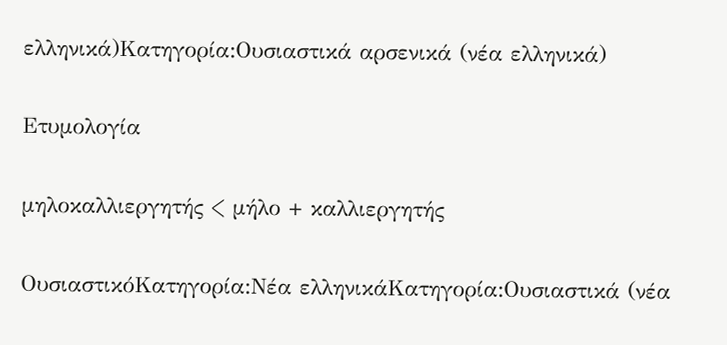ελληνικά)Κατηγορία:Ουσιαστικά αρσενικά (νέα ελληνικά)

Ετυμολογία

μηλοκαλλιεργητής < μήλο + καλλιεργητής

ΟυσιαστικόΚατηγορία:Νέα ελληνικάΚατηγορία:Ουσιαστικά (νέα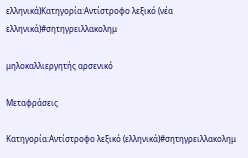ελληνικά)Κατηγορία:Αντίστροφο λεξικό (νέα ελληνικά)#σητηγρειλλακολημ

μηλοκαλλιεργητής αρσενικό

Μεταφράσεις

Κατηγορία:Αντίστροφο λεξικό (ελληνικά)#σητηγρειλλακολημ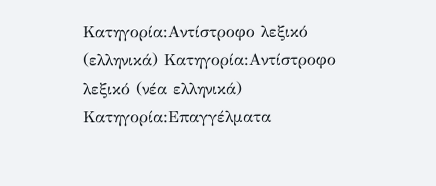Κατηγορία:Αντίστροφο λεξικό (ελληνικά) Κατηγορία:Αντίστροφο λεξικό (νέα ελληνικά) Κατηγορία:Επαγγέλματα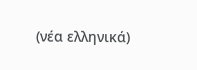(νέα ελληνικά)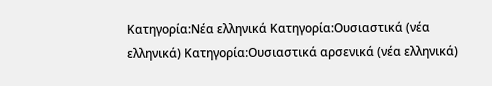Κατηγορία:Νέα ελληνικά Κατηγορία:Ουσιαστικά (νέα ελληνικά) Κατηγορία:Ουσιαστικά αρσενικά (νέα ελληνικά)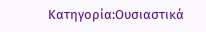Κατηγορία:Ουσιαστικά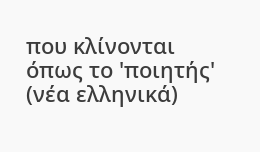που κλίνονται όπως το 'ποιητής' (νέα ελληνικά)